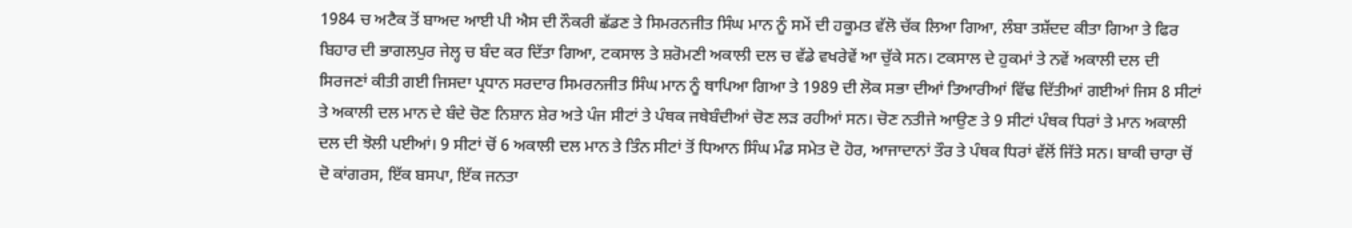1984 ਚ ਅਟੈਕ ਤੋਂ ਬਾਅਦ ਆਈ ਪੀ ਐਸ ਦੀ ਨੌਕਰੀ ਛੱਡਣ ਤੇ ਸਿਮਰਨਜੀਤ ਸਿੰਘ ਮਾਨ ਨੂੰ ਸਮੇਂ ਦੀ ਹਕੂਮਤ ਵੱਲੋ ਚੱਕ ਲਿਆ ਗਿਆ, ਲੰਬਾ ਤਸ਼ੱਦਦ ਕੀਤਾ ਗਿਆ ਤੇ ਫਿਰ ਬਿਹਾਰ ਦੀ ਭਾਗਲਪੁਰ ਜੇਲ੍ਹ ਚ ਬੰਦ ਕਰ ਦਿੱਤਾ ਗਿਆ, ਟਕਸਾਲ ਤੇ ਸ਼ਰੋਮਣੀ ਅਕਾਲੀ ਦਲ ਚ ਵੱਡੇ ਵਖਰੇਵੇਂ ਆ ਚੁੱਕੇ ਸਨ। ਟਕਸਾਲ ਦੇ ਹੁਕਮਾਂ ਤੇ ਨਵੇਂ ਅਕਾਲੀ ਦਲ ਦੀ ਸਿਰਜਣਾਂ ਕੀਤੀ ਗਈ ਜਿਸਦਾ ਪ੍ਰਧਾਨ ਸਰਦਾਰ ਸਿਮਰਨਜੀਤ ਸਿੰਘ ਮਾਨ ਨੂੰ ਥਾਪਿਆ ਗਿਆ ਤੇ 1989 ਦੀ ਲੋਕ ਸਭਾ ਦੀਆਂ ਤਿਆਰੀਆਂ ਵਿੱਢ ਦਿੱਤੀਆਂ ਗਈਆਂ ਜਿਸ 8 ਸੀਟਾਂ ਤੇ ਅਕਾਲੀ ਦਲ ਮਾਨ ਦੇ ਬੰਦੇ ਚੋਣ ਨਿਸ਼ਾਨ ਸ਼ੇਰ ਅਤੇ ਪੰਜ ਸੀਟਾਂ ਤੇ ਪੰਥਕ ਜਥੇਬੰਦੀਆਂ ਚੋਣ ਲੜ ਰਹੀਆਂ ਸਨ। ਚੋਣ ਨਤੀਜੇ ਆਉਣ ਤੇ 9 ਸੀਟਾਂ ਪੰਥਕ ਧਿਰਾਂ ਤੇ ਮਾਨ ਅਕਾਲੀ ਦਲ ਦੀ ਝੋਲੀ ਪਈਆਂ। 9 ਸੀਟਾਂ ਚੋਂ 6 ਅਕਾਲੀ ਦਲ ਮਾਨ ਤੇ ਤਿੰਨ ਸੀਟਾਂ ਤੋਂ ਧਿਆਨ ਸਿੰਘ ਮੰਡ ਸਮੇਤ ਦੋ ਹੋਰ, ਆਜਾਦਾਨਾਂ ਤੌਰ ਤੇ ਪੰਥਕ ਧਿਰਾਂ ਵੱਲੋਂ ਜਿੱਤੇ ਸਨ। ਬਾਕੀ ਚਾਰਾ ਚੋਂ ਦੋ ਕਾਂਗਰਸ, ਇੱਕ ਬਸਪਾ, ਇੱਕ ਜਨਤਾ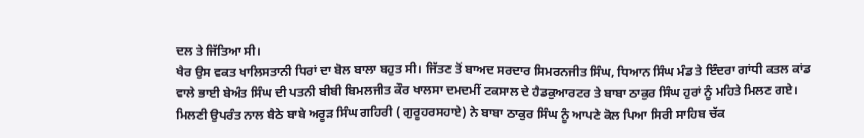ਦਲ ਤੇ ਜਿੱਤਿਆ ਸੀ।
ਖੈਰ ਉਸ ਵਕਤ ਖਾਲਿਸਤਾਨੀ ਧਿਰਾਂ ਦਾ ਬੋਲ ਬਾਲਾ ਬਹੁਤ ਸੀ। ਜਿੱਤਣ ਤੋਂ ਬਾਅਦ ਸਰਦਾਰ ਸਿਮਰਨਜੀਤ ਸਿੰਘ, ਧਿਆਨ ਸਿੰਘ ਮੰਡ ਤੇ ਇੰਦਰਾ ਗਾਂਧੀ ਕਤਲ ਕਾਂਡ ਵਾਲੇ ਭਾਈ ਬੇਅੰਤ ਸਿੰਘ ਦੀ ਪਤਨੀ ਬੀਬੀ ਬਿਮਲਜੀਤ ਕੌਰ ਖਾਲਸਾ ਦਮਦਮੀਂ ਟਕਸਾਲ ਦੇ ਹੈਡਕੁਆਰਟਰ ਤੇ ਬਾਬਾ ਠਾਕੁਰ ਸਿੰਘ ਹੁਰਾਂ ਨੂੰ ਮਹਿਤੇ ਮਿਲਣ ਗਏ। ਮਿਲਣੀ ਉਪਰੰਤ ਨਾਲ ਬੈਠੇ ਬਾਬੇ ਅਰੂੜ ਸਿੰਘ ਗਹਿਰੀ ( ਗੁਰੂਹਰਸਹਾਏ) ਨੇ ਬਾਬਾ ਠਾਕੁਰ ਸਿੰਘ ਨੂੰ ਆਪਣੇ ਕੋਲ ਪਿਆ ਸਿਰੀ ਸਾਹਿਬ ਚੱਕ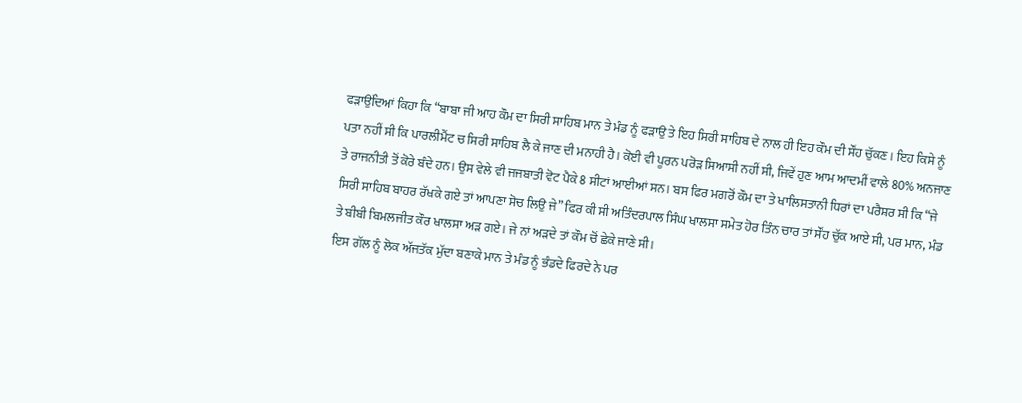ਫੜਾਉਂਦਿਆਂ ਕਿਹਾ ਕਿ “ਬਾਬਾ ਜੀ ਆਹ ਕੌਮ ਦਾ ਸਿਰੀ ਸਾਹਿਬ ਮਾਨ ਤੇ ਮੰਡ ਨੂੰ ਫੜਾਉ ਤੇ ਇਹ ਸਿਰੀ ਸਾਹਿਬ ਦੇ ਨਾਲ ਹੀ ਇਹ ਕੌਮ ਦੀ ਸੌਂਹ ਚੁੱਕਣ। ਇਹ ਕਿਸੇ ਨੂੰ ਪਤਾ ਨਹੀਂ ਸੀ ਕਿ ਪਾਰਲੀਮੈਂਟ ਚ ਸਿਰੀ ਸਾਹਿਬ ਲੈ ਕੇ ਜਾਣ ਦੀ ਮਨਾਹੀ ਹੈ। ਕੋਈ ਵੀ ਪੂਰਨ ਪਰੋੜ ਸਿਆਸੀ ਨਹੀਂ ਸੀ, ਜਿਵੇਂ ਹੁਣ ਆਮ ਆਦਮੀਂ ਵਾਲੇ 80% ਅਨਜਾਣ ਤੇ ਰਾਜਨੀਤੀ ਤੋਂ ਕੋਰੇ ਬੰਦੇ ਹਨ। ਉਸ ਵੇਲੇ ਵੀ ਜਜਬਾਤੀ ਵੋਟ ਪੈਕੇ 8 ਸੀਟਾਂ ਆਈਆਂ ਸਨ। ਬਸ ਫਿਰ ਮਗਰੋਂ ਕੌਮ ਦਾ ਤੇ ਖਾਲਿਸਤਾਨੀ ਧਿਰਾਂ ਦਾ ਪਰੈਸ਼ਰ ਸੀ ਕਿ “ਜੇ ਸਿਰੀ ਸਾਹਿਬ ਬਾਹਰ ਰੱਖਕੇ ਗਏ ਤਾਂ ਆਪਣਾ ਸੋਚ ਲਿਉ ਜੇ” ਫਿਰ ਕੀ ਸੀ ਅਤਿੰਦਰਪਾਲ ਸਿੰਘ ਖਾਲਸਾ ਸਮੇਤ ਹੋਰ ਤਿੰਨ ਚਾਰ ਤਾਂ ਸੌਂਹ ਚੁੱਕ ਆਏ ਸੀ, ਪਰ ਮਾਨ, ਮੰਡ ਤੇ ਬੀਬੀ ਬਿਮਲਜੀਤ ਕੌਰ ਖਾਲਸਾ ਅੜ ਗਏ। ਜੇ ਨਾਂ ਅੜਦੇ ਤਾਂ ਕੌਮ ਚੋਂ ਛੇਕੇ ਜਾਣੇ ਸੀ।
ਇਸ ਗੱਲ ਨੂੰ ਲੋਕ ਅੱਜਤੱਕ ਮੁੱਦਾ ਬਣਾਕੇ ਮਾਨ ਤੇ ਮੰਡ ਨੂੰ ਭੰਡਦੇ ਫਿਰਦੇ ਨੇ ਪਰ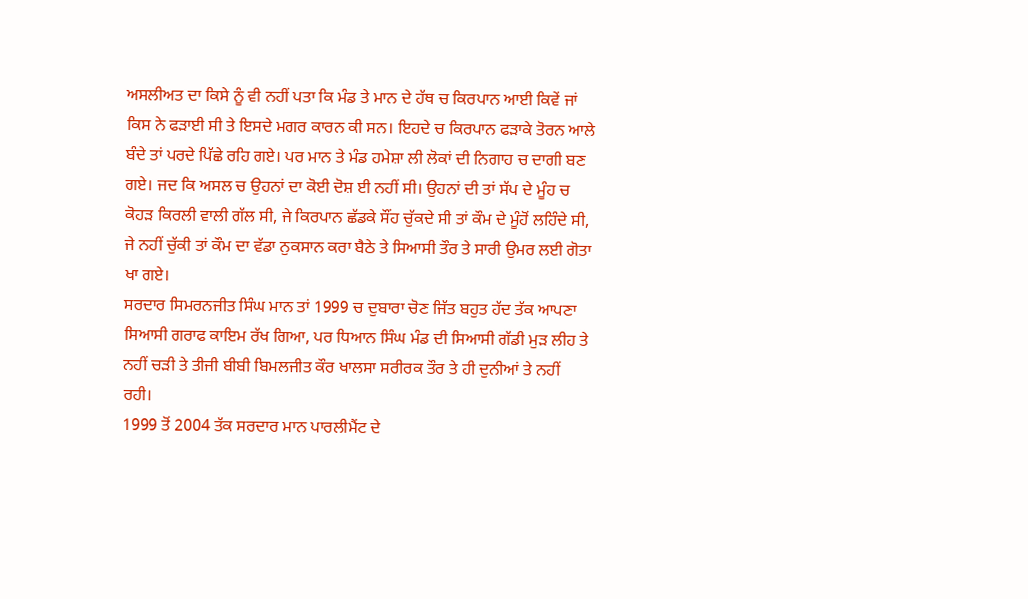ਅਸਲੀਅਤ ਦਾ ਕਿਸੇ ਨੂੰ ਵੀ ਨਹੀਂ ਪਤਾ ਕਿ ਮੰਡ ਤੇ ਮਾਨ ਦੇ ਹੱਥ ਚ ਕਿਰਪਾਨ ਆਈ ਕਿਵੇਂ ਜਾਂ ਕਿਸ ਨੇ ਫੜਾਈ ਸੀ ਤੇ ਇਸਦੇ ਮਗਰ ਕਾਰਨ ਕੀ ਸਨ। ਇਹਦੇ ਚ ਕਿਰਪਾਨ ਫੜਾਕੇ ਤੋਰਨ ਆਲੇ ਬੰਦੇ ਤਾਂ ਪਰਦੇ ਪਿੱਛੇ ਰਹਿ ਗਏ। ਪਰ ਮਾਨ ਤੇ ਮੰਡ ਹਮੇਸ਼ਾ ਲੀ ਲੋਕਾਂ ਦੀ ਨਿਗਾਹ ਚ ਦਾਗੀ ਬਣ ਗਏ। ਜਦ ਕਿ ਅਸਲ ਚ ਉਹਨਾਂ ਦਾ ਕੋਈ ਦੋਸ਼ ਈ ਨਹੀਂ ਸੀ। ਉਹਨਾਂ ਦੀ ਤਾਂ ਸੱਪ ਦੇ ਮੂੰਹ ਚ ਕੋਹੜ ਕਿਰਲੀ ਵਾਲੀ ਗੱਲ ਸੀ, ਜੇ ਕਿਰਪਾਨ ਛੱਡਕੇ ਸੌਂਹ ਚੁੱਕਦੇ ਸੀ ਤਾਂ ਕੌਮ ਦੇ ਮੂੰਹੋਂ ਲਹਿੰਦੇ ਸੀ, ਜੇ ਨਹੀਂ ਚੁੱਕੀ ਤਾਂ ਕੌਮ ਦਾ ਵੱਡਾ ਨੁਕਸਾਨ ਕਰਾ ਬੈਠੇ ਤੇ ਸਿਆਸੀ ਤੌਰ ਤੇ ਸਾਰੀ ਉਮਰ ਲਈ ਗੋਤਾ ਖਾ ਗਏ।
ਸਰਦਾਰ ਸਿਮਰਨਜੀਤ ਸਿੰਘ ਮਾਨ ਤਾਂ 1999 ਚ ਦੁਬਾਰਾ ਚੋਣ ਜਿੱਤ ਬਹੁਤ ਹੱਦ ਤੱਕ ਆਪਣਾ ਸਿਆਸੀ ਗਰਾਫ ਕਾਇਮ ਰੱਖ ਗਿਆ, ਪਰ ਧਿਆਨ ਸਿੰਘ ਮੰਡ ਦੀ ਸਿਆਸੀ ਗੱਡੀ ਮੁੜ ਲੀਹ ਤੇ ਨਹੀਂ ਚੜੀ ਤੇ ਤੀਜੀ ਬੀਬੀ ਬਿਮਲਜੀਤ ਕੌਰ ਖਾਲਸਾ ਸਰੀਰਕ ਤੌਰ ਤੇ ਹੀ ਦੁਨੀਆਂ ਤੇ ਨਹੀਂ ਰਹੀ।
1999 ਤੋਂ 2004 ਤੱਕ ਸਰਦਾਰ ਮਾਨ ਪਾਰਲੀਮੈਂਟ ਦੇ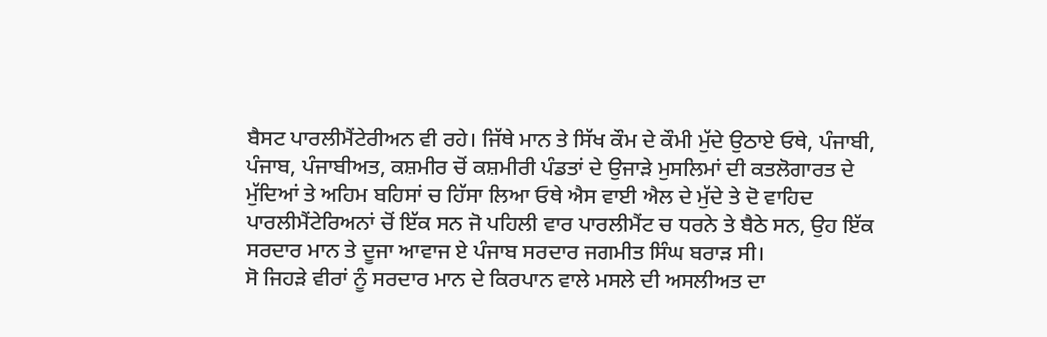ਬੈਸਟ ਪਾਰਲੀਮੈਂਟੇਰੀਅਨ ਵੀ ਰਹੇ। ਜਿੱਥੇ ਮਾਨ ਤੇ ਸਿੱਖ ਕੌਮ ਦੇ ਕੌਮੀ ਮੁੱਦੇ ਉਠਾਏ ਓਥੇ, ਪੰਜਾਬੀ, ਪੰਜਾਬ, ਪੰਜਾਬੀਅਤ, ਕਸ਼ਮੀਰ ਚੋਂ ਕਸ਼ਮੀਰੀ ਪੰਡਤਾਂ ਦੇ ਉਜਾੜੇ ਮੁਸਲਿਮਾਂ ਦੀ ਕਤਲੋਗਾਰਤ ਦੇ ਮੁੱਦਿਆਂ ਤੇ ਅਹਿਮ ਬਹਿਸਾਂ ਚ ਹਿੱਸਾ ਲਿਆ ਓਥੇ ਐਸ ਵਾਈ ਐਲ ਦੇ ਮੁੱਦੇ ਤੇ ਦੋ ਵਾਹਿਦ ਪਾਰਲੀਮੈਂਟੇਰਿਅਨਾਂ ਚੋਂ ਇੱਕ ਸਨ ਜੋ ਪਹਿਲੀ ਵਾਰ ਪਾਰਲੀਮੈਂਟ ਚ ਧਰਨੇ ਤੇ ਬੈਠੇ ਸਨ, ਉਹ ਇੱਕ ਸਰਦਾਰ ਮਾਨ ਤੇ ਦੂਜਾ ਆਵਾਜ ਏ ਪੰਜਾਬ ਸਰਦਾਰ ਜਗਮੀਤ ਸਿੰਘ ਬਰਾੜ ਸੀ।
ਸੋ ਜਿਹੜੇ ਵੀਰਾਂ ਨੂੰ ਸਰਦਾਰ ਮਾਨ ਦੇ ਕਿਰਪਾਨ ਵਾਲੇ ਮਸਲੇ ਦੀ ਅਸਲੀਅਤ ਦਾ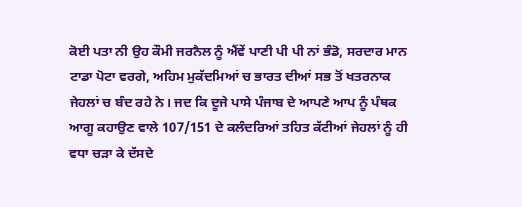ਕੋਈ ਪਤਾ ਨੀ ਉਹ ਕੌਮੀ ਜਰਨੈਲ ਨੂੰ ਐਂਵੇਂ ਪਾਣੀ ਪੀ ਪੀ ਨਾਂ ਭੰਡੋ, ਸਰਦਾਰ ਮਾਨ ਟਾਡਾ ਪੋਟਾ ਵਰਗੇ, ਅਹਿਮ ਮੁਕੱਦਮਿਆਂ ਚ ਭਾਰਤ ਦੀਆਂ ਸਭ ਤੋਂ ਖਤਰਨਾਕ ਜੇਹਲਾਂ ਚ ਬੰਦ ਰਹੇ ਨੇ। ਜਦ ਕਿ ਦੂਜੇ ਪਾਸੇ ਪੰਜਾਬ ਦੇ ਆਪਣੇ ਆਪ ਨੂੰ ਪੰਥਕ ਆਗੂ ਕਹਾਉਣ ਵਾਲੇ 107/151 ਦੇ ਕਲੰਦਰਿਆਂ ਤਹਿਤ ਕੱਟੀਆਂ ਜੇਹਲਾਂ ਨੂੰ ਹੀ ਵਧਾ ਚੜਾ ਕੇ ਦੱਸਦੇ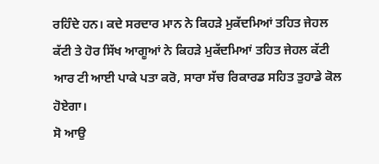ਰਹਿੰਦੇ ਹਨ। ਕਦੇ ਸਰਦਾਰ ਮਾਨ ਨੇ ਕਿਹੜੇ ਮੁਕੱਦਮਿਆਂ ਤਹਿਤ ਜੇਹਲ ਕੱਟੀ ਤੇ ਹੋਰ ਸਿੱਖ ਆਗੂਆਂ ਨੇ ਕਿਹੜੇ ਮੁਕੱਦਮਿਆਂ ਤਹਿਤ ਜੇਹਲ ਕੱਟੀ ਆਰ ਟੀ ਆਈ ਪਾਕੇ ਪਤਾ ਕਰੋ, ਸਾਰਾ ਸੱਚ ਰਿਕਾਰਡ ਸਹਿਤ ਤੁਹਾਡੇ ਕੋਲ ਹੋਏਗਾ।
ਸੋ ਆਉ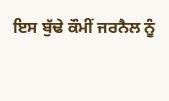ਇਸ ਬੁੱਢੇ ਕੌਮੀਂ ਜਰਨੈਲ ਨੂੰ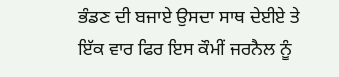ਭੰਡਣ ਦੀ ਬਜਾਏ ਉਸਦਾ ਸਾਥ ਦੇਈਏ ਤੇ
ਇੱਕ ਵਾਰ ਫਿਰ ਇਸ ਕੌਮੀਂ ਜਰਨੈਲ ਨੂੰ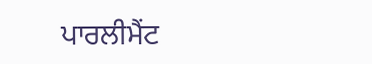ਪਾਰਲੀਮੈਂਟ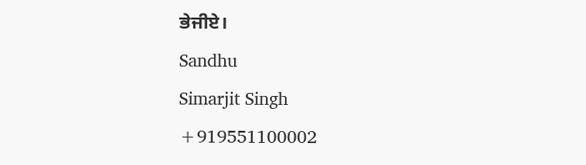ਭੇਜੀਏ।
Sandhu
Simarjit Singh
+919551100002